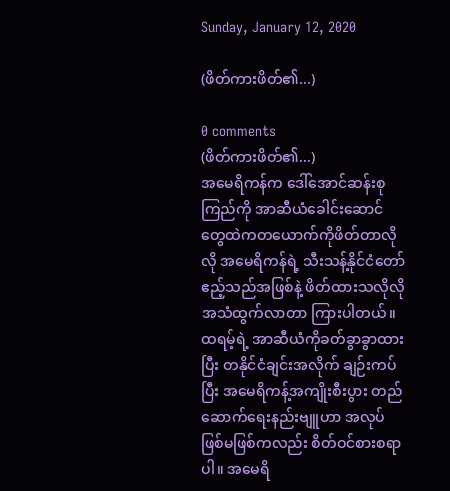Sunday, January 12, 2020

(ဖိတ်ကားဖိတ်၏...)

0 comments
(ဖိတ်ကားဖိတ်၏...)
အမေရိကန်က ဒေါ်အောင်ဆန်းစုကြည်ကို အာဆီယံခေါင်းဆောင်တွေထဲကတယောက်ကိုဖိတ်တာလိုလို အမေရိကန်ရဲ့ သီးသန့်နိုင်ငံတော်ဧည့်သည်အဖြစ်နဲ့ ဖိတ်ထားသလိုလို အသံထွက်လာတာ ကြားပါတယ်။ ထရမ့်ရဲ့ အာဆီယံကိုခတ်ခွာခွာထားပြီး တနိုင်ငံချင်းအလိုက် ချဉ်းကပ်ပြီး အမေရိကန့်အကျိုးစီးပွား တည်ဆောက်ရေးနည်းဗျူဟာ အလုပ်ဖြစ်မဖြစ်ကလည်း စိတ်ဝင်စားစရာပါ။ အမေရိ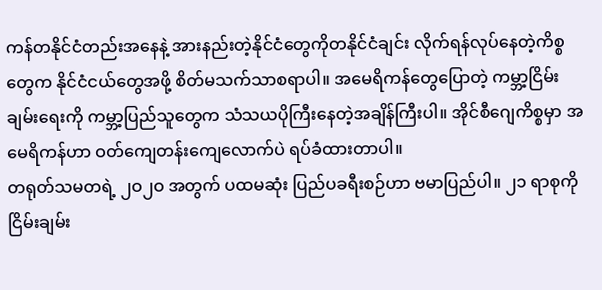ကန်တနိုင်ငံတည်းအနေနဲ့ အားနည်းတဲ့နိုင်ငံတွေကိုတနိုင်ငံချင်း လိုက်ရန်လုပ်နေတဲ့ကိစ္စတွေက နိုင်ငံငယ်တွေအဖို့ စိတ်မသက်သာစရာပါ။ အမေရိကန်တွေပြောတဲ့ ကမ္ဘာ့ငြိမ်းချမ်းရေးကို ကမ္ဘာ့ပြည်သူတွေက သံသယပိုကြီးနေတဲ့အချိန်ကြီးပါ။ အိုင်စီဂျေကိစ္စမှာ အမေရိကန်ဟာ ဝတ်ကျေတန်းကျေလောက်ပဲ ရပ်ခံထားတာပါ။
တရုတ်သမတရဲ့ ၂ဝ၂ဝ အတွက် ပထမဆုံး ပြည်ပခရီးစဉ်ဟာ ဗမာပြည်ပါ။ ၂၁ ရာစုကို ငြိမ်းချမ်း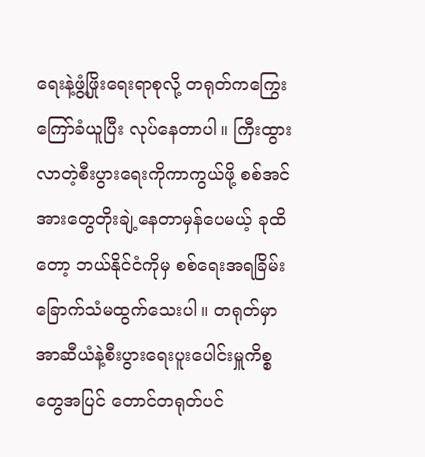ရေးနဲ့ဖွံ့ဖြိုးရေးရာစုလို့ တရုတ်ကကြွေးကြော်ခံယူပြီး လုပ်နေတာပါ။ ကြီးထွားလာတဲ့စီးပွားရေးကိုကာကွယ်ဖို့ စစ်အင်အားတွေတိုးချဲ့နေတာမှန်ပေမယ့် ခုထိတော့ ဘယ်နိုင်ငံကိုမှ စစ်ရေးအရခြိမ်းခြောက်သံမထွက်သေးပါ။ တရုတ်မှာ အာဆီယံနဲ့စီးပွားရေးပူးပေါင်းမှူကိစ္စတွေအပြင် တောင်တရုတ်ပင်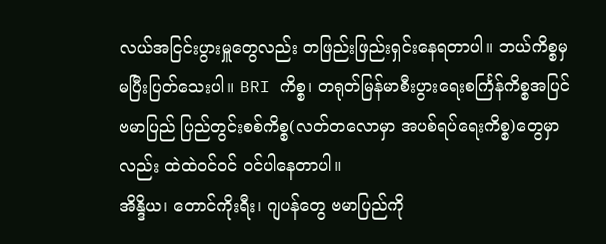လယ်အငြင်းပွားမှူတွေလည်း တဖြည်းဖြည်းရှင်းနေရတာပါ။ ဘယ်ကိစ္စမှ မပြီးပြတ်သေးပါ။ BRI ကိစ္စ၊ တရုတ်မြန်မာစီးပွားရေးစင်္ကြန်ကိစ္စအပြင် ဗမာပြည် ပြည်တွင်းစစ်ကိစ္စ(လတ်တလောမှာ အပစ်ရပ်ရေးကိစ္စ)တွေမှာလည်း ထဲထဲဝင်ဝင် ဝင်ပါနေတာပါ။
အိန္ဒိယ၊ တောင်ကိုးရီး၊ ဂျပန်တွေ ဗမာပြည်ကို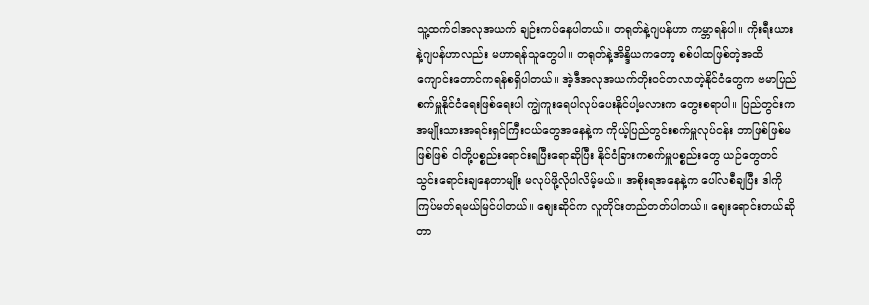သူ့ထက်ငါအလုအယက် ချဉ်းကပ်နေပါတယ်။ တရုတ်နဲ့ဂျပန်ဟာ ကမ္ဘာရန်ပါ။ ကိုးရီးယားနဲ့ဂျပန်ဟာလည်း မဟာရန်သူတွေပါ။ တရုတ်နဲ့အိန္ဒိယကတော့ စစ်ပါထဖြစ်တဲ့အထိ ကျောင်းတောင်ကရန်စရှိပါတယ်။ အဲ့ဒီအလုအယက်တိုးဝင်တလာတဲ့နိုင်ငံတွေက ဗမာပြည်စက်မှူနိုင်ငံရေးဖြစ်ရေးပါ ကျွဲကူးရေပါလုပ်ပေးနိုင်ပါ့မလားက တွေးစရာပါ။ ပြည်တွင်းက အမျိုးသားအရင်းရှင်ကြီးငယ်တွေအနေနဲ့က ကိုယ့်ပြည်တွင်းစက်မှူလုပ်ငန်း ဘာဖြစ်ဖြစ်မဖြစ်ဖြစ် ငါတို့ပစ္စည်းရောင်းရပြီးရောဆိုပြီး နိုင်ငံခြားကစက်မှူပစ္စည်းတွေ ယဉ်တွေတင်သွင်းရောင်းချနေတာမျိုး မလုပ်ဖို့လိုပါလိမ့်မယ်။ အစိုးရအနေနဲ့က ပေါ်လစီချပြီး ဒါကို ကြပ်မတ်ရမယ်မြင်ပါတယ်။ စျေးဆိုင်က လူတိုင်းတည်တတ်ပါတယ်။ စျေးရောင်းတယ်ဆိုတာ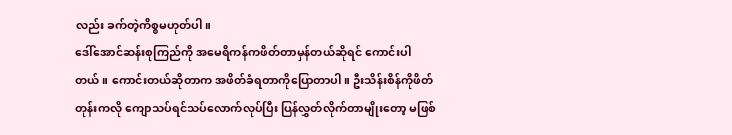လည်း ခက်တဲ့ကိစ္စမဟုတ်ပါ။
ဒေါ်အောင်ဆန်းစုကြည်ကို အမေရိကန်ကဖိတ်တာမှန်တယ်ဆိုရင် ကောင်းပါတယ်။ ကောင်းတယ်ဆိုတာက အဖိတ်ခံရတာကိုပြောတာပါ။ ဦးသိန်းစိန်ကိုဖိတ်တုန်းကလို ကျောသပ်ရင်သပ်လောက်လုပ်ပြီး ပြန်လွှတ်လိုက်တာမျိုးတော့ မဖြစ်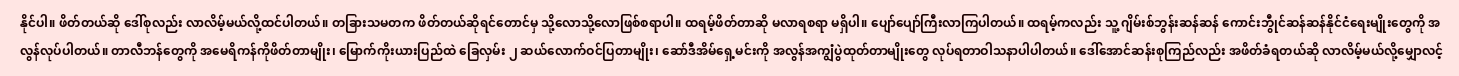နိုင်ပါ။ ဖိတ်တယ်ဆို ဒေါ်စုလည်း လာလိမ့်မယ်လို့ထင်ပါတယ်။ တခြားသမတက ဖိတ်တယ်ဆိုရင်တောင်မှ သို့လောသို့လောဖြစ်စရာပါ။ ထရမ့်ဖိတ်တာဆို မလာရစရာ မရှိပါ။ ပျော်ပျော်ကြီးလာကြပါတယ်။ ထရမ့်ကလည်း သူ့ ဂျိမ်းစ်ဘွန်းဆန်ဆန် ကောင်းဘွီုင်ဆန်ဆန်နိုင်ငံရေးမျိုးတွေကို အလွန်လုပ်ပါတယ်။ တာလီဘန်တွေကို အမေရိကန်ကိုဖိတ်တာမျိုး၊ မြောက်ကိုးယားပြည်ထဲ ခြေလှမ်း ၂ ဆယ်လောက်ဝင်ပြတာမျိုး၊ ဆော်ဒီအိမ်ရှေ့မင်းကို အလွန်အကျွံပွဲထုတ်တာမျိုးတွေ လုပ်ရတာဝါသနာပါပါတယ်။ ဒေါ်အောင်ဆန်းစုကြည်လည်း အဖိတ်ခံရတယ်ဆို လာလိမ့်မယ်လို့မျှောလင့်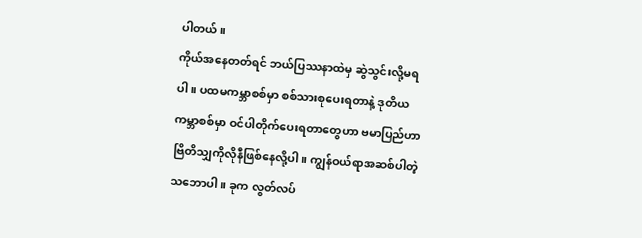ပါတယ်။
ကိုယ်အနေတတ်ရင် ဘယ်ပြဿနာထဲမှ ဆွဲသွင်းလို့မရပါ။ ပထမကမ္ဘာစစ်မှာ စစ်သားစုပေးရတာနဲ့ ဒုတိယကမ္ဘာစစ်မှာ ဝင်ပါတိုက်ပေးရတာတွေဟာ ဗမာပြည်ဟာ ဗြိတိသျှကိုလိုနီဖြစ်နေလို့ပါ။ ကျွန်ဝယ်ရာအဆစ်ပါတဲ့သဘောပါ။ ခုက လွတ်လပ်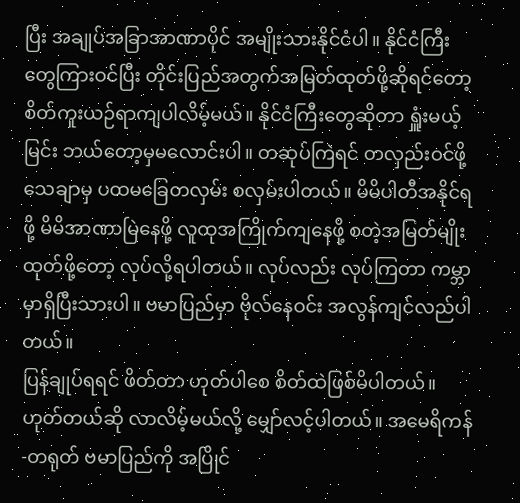ပြီး အချုပ်အခြာအာဏာပိုင် အမျိုးသားနိုင်ငံပါ။ နိုင်ငံကြီးတွေကြားဝင်ပြီး တိုင်းပြည်အတွက်အမြတ်ထုတ်ဖို့ဆိုရင်တော့ စိတ်ကူးယဉ်ရာကျပါလိမ့်မယ်။ နိုင်ငံကြီးတွေဆိုတာ ရှူံးမယ့်မြင်း ဘယ်တော့မှမလောင်းပါ။ တဆုပ်ကြဲရင် တလှည်းဝင်ဖို့သေချာမှ ပထမခြေတလှမ်း စလှမ်းပါတယ်။ မိမိပါတီအနိုင်ရဖို့ မိမိအာဏာမြဲနေဖို့ လူထုအကြိုက်ကျနေဖို့ စတဲ့အမြတ်မျိုးထုတ်ဖို့တော့ လုပ်လို့ရပါတယ်။ လုပ်လည်း လုပ်ကြတာ ကမ္ဘာမှာရှိပြီးသားပါ။ ဗမာပြည်မှာ ဗိုလ်နေဝင်း အလွန်ကျင်လည်ပါတယ်။
ပြန်ချုပ်ရရင် ဖိတ်တာ ဟုတ်ပါစေ စိတ်ထဲဖြစ်မိပါတယ်။ ဟုတ်တယ်ဆို လာလိမ့်မယ်လို့ မျှော်လင့်ပါတယ်။ အမေရိကန်-တရုတ် ဗမာပြည်ကို အပြိုင်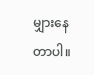မျှားနေတာပါ။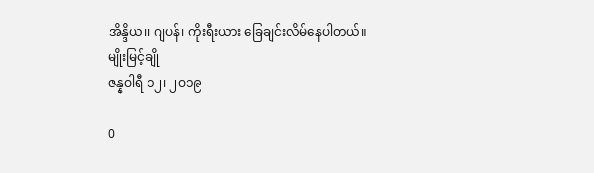အိန္ဒိယ၊၊ ဂျပန်၊ ကိုးရီးယား ခြေချင်းလိမ်နေပါတယ်။
မျိုးမြင့်ချို
ဇန္နဝါရီ ၁၂၊ ၂ဝ၁၉

0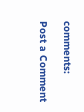comments:

Post a Comment